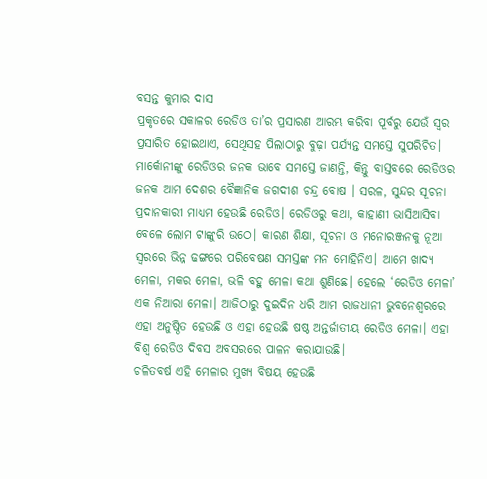ବସନ୍ତ କୁମାର ଦାସ
ପ୍ରକୃତରେ ସକାଳର ରେଡିଓ ତା’ର ପ୍ରସାରଣ ଆରମ୍ଭ କରିବା ପୂର୍ବରୁ ଯେଉଁ ସ୍ବର ପ୍ରସାରିତ ହୋଇଥାଏ, ସେଥିସହ ପିଲାଠାରୁ ବୁଢ଼ା ପର୍ଯ୍ୟନ୍ତ ସମସ୍ତେ ସୁପରିଚିତ। ମାର୍କୋନୀଙ୍କୁ ରେଡିଓର ଜନକ ଭାବେ ସମସ୍ତେ ଜାଣନ୍ତି, କିନ୍ତୁ ବାସ୍ତବରେ ରେଡିଓର ଜନକ ଆମ ଦେଶର ବୈଜ୍ଞାନିକ ଜଗଦୀଶ ଚନ୍ଦ୍ର ବୋଷ । ସରଳ, ସୁନ୍ଦର ସୂଚନା ପ୍ରଦାନକାରୀ ମାଧ୍ୟମ ହେଉଛି ରେଡିଓ। ରେଡିଓରୁ କଥା, କାହାଣୀ ଭାସିଆସିବା ବେଳେ ଲୋମ ଟାଙ୍କୁରି ଉଠେ। କାରଣ ଶିକ୍ଷା, ସୂଚନା ଓ ମନୋରଞ୍ଜନକୁ ନୂଆ ସ୍ବରରେ ଭିନ୍ନ ଢଙ୍ଗରେ ପରିବେଷଣ ସମସ୍ତଙ୍କ ମନ ମୋହିନିଏ। ଆମେ ଖାଦ୍ୟ ମେଳା, ମକର ମେଳା, ଭଳି ବହୁ ମେଳା କଥା ଶୁଣିଛେ। ହେଲେ ‘ରେଡିଓ ମେଳା’ ଏକ ନିଆରା ମେଳା। ଆଜିଠାରୁ ଦୁଇଦିନ ଧରି ଆମ ରାଜଧାନୀ ଭୁବନେଶ୍ୱରରେ ଏହା ଅନୁଷ୍ଠିତ ହେଉଛି ଓ ଏହା ହେଉଛି ଷଷ୍ଠ ଅନ୍ତର୍ଜାତୀୟ ରେଡିଓ ମେଳା। ଏହା ବିଶ୍ୱ ରେଡିଓ ଦିବସ ଅବସରରେ ପାଳନ କରାଯାଉଛି।
ଚଳିତବର୍ଷ ଏହି ମେଳାର ମୁଖ୍ୟ ବିଷୟ ହେଉଛି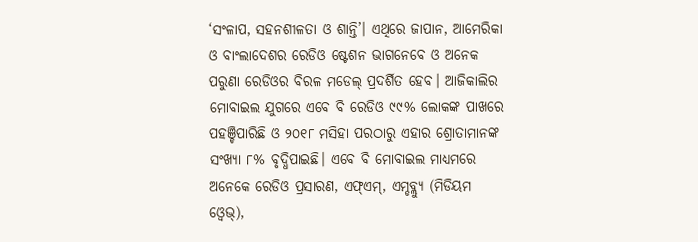‘ସଂଳାପ, ସହନଶୀଳତା ଓ ଶାନ୍ତି’। ଏଥିରେ ଜାପାନ, ଆମେରିକା ଓ ବାଂଲାଦେଶର ରେଡିଓ ଷ୍ଟେଶନ ଭାଗନେବେ ଓ ଅନେକ ପରୁଣା ରେଡିଓର ବିରଳ ମଡେଲ୍ ପ୍ରଦର୍ଶିତ ହେବ। ଆଜିକାଲିର ମୋବାଇଲ ଯୁଗରେ ଏବେ ବି ରେଡିଓ ୯୯% ଲୋକଙ୍କ ପାଖରେ ପହଞ୍ଚିପାରିଛି ଓ ୨୦୧୮ ମସିହା ପରଠାରୁ ଏହାର ଶ୍ରୋତାମାନଙ୍କ ସଂଖ୍ୟା ୮% ବୃଦ୍ଧିପାଇଛି। ଏବେ ବି ମୋବାଇଲ ମାଧ୍ୟମରେ ଅନେକେ ରେଡିଓ ପ୍ରସାରଣ, ଏଫ୍ଏମ୍, ଏମ୍ଡବ୍ଲ୍ୟୁ (ମିଡିୟମ ଓ୍ବେଭ୍),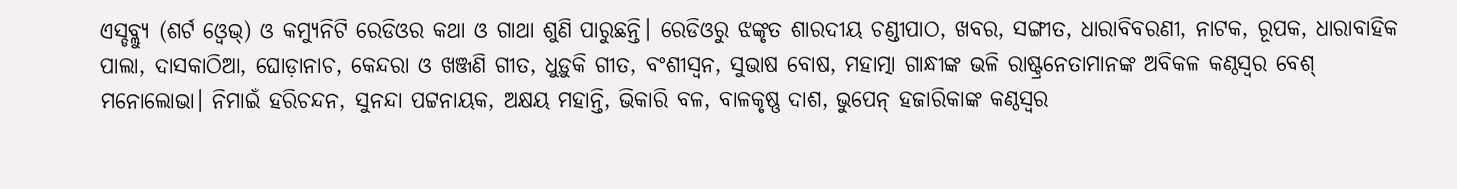ଏସ୍ଡବ୍ଲ୍ୟୁ (ଶର୍ଟ ଓ୍ବେଭ୍) ଓ କମ୍ୟୁନିଟି ରେଡିଓର କଥା ଓ ଗାଥା ଶୁଣି ପାରୁଛନ୍ତି। ରେଡିଓରୁ ଝଙ୍କୃତ ଶାରଦୀୟ ଚଣ୍ଡୀପାଠ, ଖବର, ସଙ୍ଗୀତ, ଧାରାବିବରଣୀ, ନାଟକ, ରୂପକ, ଧାରାବାହିକ ପାଲା, ଦାସକାଠିଆ, ଘୋଡ଼ାନାଚ, କେନ୍ଦରା ଓ ଖଞ୍ଜଣି ଗୀତ, ଧୁଡ଼ୁକି ଗୀତ, ବଂଶୀସ୍ବନ, ସୁଭାଷ ବୋଷ, ମହାତ୍ମା ଗାନ୍ଧୀଙ୍କ ଭଳି ରାଷ୍ଟ୍ରନେତାମାନଙ୍କ ଅବିକଳ କଣ୍ଠସ୍ବର ବେଶ୍ ମନୋଲୋଭା। ନିମାଇଁ ହରିଚନ୍ଦନ, ସୁନନ୍ଦା ପଟ୍ଟନାୟକ, ଅକ୍ଷୟ ମହାନ୍ତି, ଭିକାରି ବଳ, ବାଳକୃଷ୍ଣ ଦାଶ, ଭୁପେନ୍ ହଜାରିକାଙ୍କ କଣ୍ଠସ୍ବର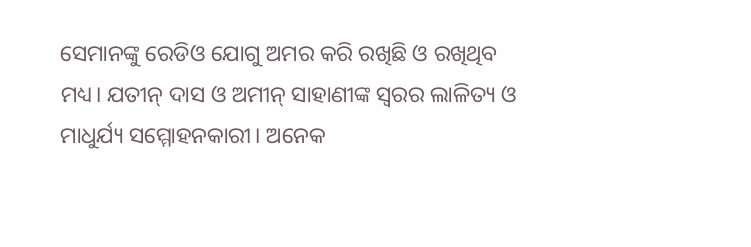ସେମାନଙ୍କୁ ରେଡିଓ ଯୋଗୁ ଅମର କରି ରଖିଛି ଓ ରଖିଥିବ ମଧ୍ୟ। ଯତୀନ୍ ଦାସ ଓ ଅମୀନ୍ ସାହାଣୀଙ୍କ ସ୍ବରର ଲାଳିତ୍ୟ ଓ ମାଧୁର୍ଯ୍ୟ ସମ୍ମୋହନକାରୀ। ଅନେକ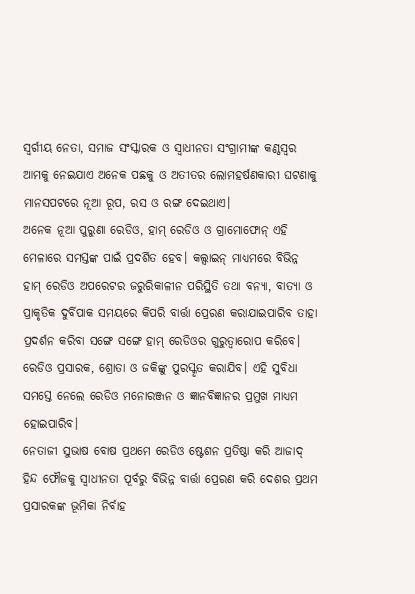ସ୍ବର୍ଗୀୟ ନେତା, ସମାଜ ସଂସ୍କାରକ ଓ ସ୍ବାଧୀନତା ସଂଗ୍ରାମୀଙ୍କ କଣ୍ଠସ୍ବର ଆମକୁ ନେଇଯାଏ ଅନେକ ପଛକୁ ଓ ଅତୀତର ଲୋମହର୍ଷଣକାରୀ ଘଟଣାକୁ ମାନସପଟରେ ନୂଆ ରୂପ, ରସ ଓ ରଙ୍ଗ ଦେଇଥାଏ।
ଅନେକ ନୂଆ ପୁରୁଣା ରେଡିଓ, ହାମ୍ ରେଡିଓ ଓ ଗ୍ରାମୋଫୋନ୍ ଏହି ମେଳାରେ ସମସ୍ତଙ୍କ ପାଇଁ ପ୍ରଦର୍ଶିତ ହେବ। କଲ୍ସାଇନ୍ ମାଧ୍ୟମରେ ବିଭିନ୍ନ ହାମ୍ ରେଡିଓ ଅପରେଟର ଜରୁରିକାଳୀନ ପରିସ୍ଥିତି ତଥା ବନ୍ୟା, ବାତ୍ୟା ଓ ପ୍ରାକୃତିକ ଦୁର୍ବିପାକ ସମୟରେ କିପରି ବାର୍ତ୍ତା ପ୍ରେରଣ କରାଯାଇପାରିବ ତାହା ପ୍ରଦର୍ଶନ କରିବା ସଙ୍ଗେ ସଙ୍ଗେ ହାମ୍ ରେଡିଓର ଗୁରୁତ୍ୱାରୋପ କରିବେ। ରେଡିଓ ପ୍ରସାରକ, ଶ୍ରୋତା ଓ ଜକିଙ୍କୁ ପୁରସ୍କୃତ କରାଯିବ। ଏହି ସୁବିଧା ସମସ୍ତେ ନେଲେ ରେଡିଓ ମନୋରଞ୍ଜନ ଓ ଜ୍ଞାନବିଜ୍ଞାନର ପ୍ରମୁଖ ମାଧ୍ୟମ ହୋଇପାରିବ।
ନେତାଜୀ ସୁଭାଷ ବୋଷ ପ୍ରଥମେ ରେଡିଓ ଷ୍ଟେଶନ ପ୍ରତିଷ୍ଠା କରି ଆଜାଦ୍ ହିନ୍ଦ ଫୌଜକୁ ସ୍ବାଧୀନତା ପୂର୍ବରୁ ବିଭିନ୍ନ ବାର୍ତ୍ତା ପ୍ରେରଣ କରି ଦେଶର ପ୍ରଥମ ପ୍ରସାରକଙ୍କ ଭୂମିକା ନିର୍ବାହ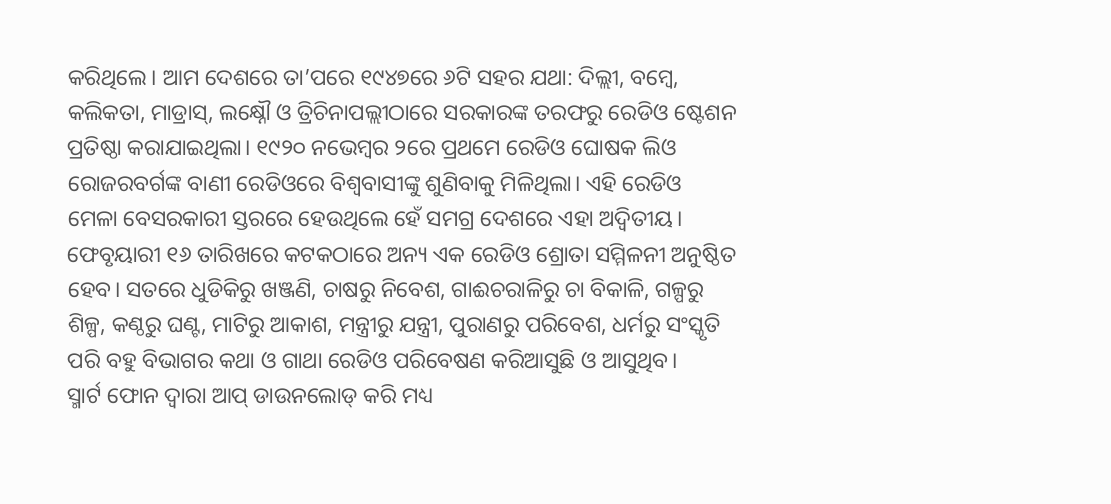କରିଥିଲେ। ଆମ ଦେଶରେ ତା’ପରେ ୧୯୪୭ରେ ୬ଟି ସହର ଯଥା: ଦିଲ୍ଲୀ, ବମ୍ବେ, କଲିକତା, ମାଡ୍ରାସ୍, ଲକ୍ଷ୍ନୌ ଓ ତ୍ରିଚିନାପଲ୍ଲୀଠାରେ ସରକାରଙ୍କ ତରଫରୁ ରେଡିଓ ଷ୍ଟେଶନ ପ୍ରତିଷ୍ଠା କରାଯାଇଥିଲା। ୧୯୨୦ ନଭେମ୍ବର ୨ରେ ପ୍ରଥମେ ରେଡିଓ ଘୋଷକ ଲିଓ ରୋଜରବର୍ଗଙ୍କ ବାଣୀ ରେଡିଓରେ ବିଶ୍ୱବାସୀଙ୍କୁ ଶୁଣିବାକୁ ମିଳିଥିଲା। ଏହି ରେଡିଓ ମେଳା ବେସରକାରୀ ସ୍ତରରେ ହେଉଥିଲେ ହେଁ ସମଗ୍ର ଦେଶରେ ଏହା ଅଦ୍ୱିତୀୟ। ଫେବୃୟାରୀ ୧୬ ତାରିଖରେ କଟକଠାରେ ଅନ୍ୟ ଏକ ରେଡିଓ ଶ୍ରୋତା ସମ୍ମିଳନୀ ଅନୁଷ୍ଠିତ ହେବ। ସତରେ ଧୁଡିକିରୁ ଖଞ୍ଜଣି, ଚାଷରୁ ନିବେଶ, ଗାଈଚରାଳିରୁ ଚା ବିକାଳି, ଗଳ୍ପରୁ ଶିଳ୍ପ, କଣ୍ଠରୁ ଘଣ୍ଟ, ମାଟିରୁ ଆକାଶ, ମନ୍ତ୍ରୀରୁ ଯନ୍ତ୍ରୀ, ପୁରାଣରୁ ପରିବେଶ, ଧର୍ମରୁ ସଂସ୍କୃତି ପରି ବହୁ ବିଭାଗର କଥା ଓ ଗାଥା ରେଡିଓ ପରିବେଷଣ କରିଆସୁଛି ଓ ଆସୁଥିବ।
ସ୍ମାର୍ଟ ଫୋନ ଦ୍ୱାରା ଆପ୍ ଡାଉନଲୋଡ୍ କରି ମଧ୍ୟ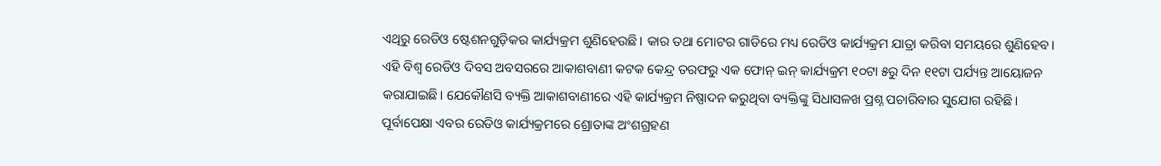ଏଥିରୁ ରେଡିଓ ଷ୍ଟେଶନଗୁଡ଼ିକର କାର୍ଯ୍ୟକ୍ରମ ଶୁଣିହେଉଛି। କାର ତଥା ମୋଟର ଗାଡିରେ ମଧ୍ୟ ରେଡିଓ କାର୍ଯ୍ୟକ୍ରମ ଯାତ୍ରା କରିବା ସମୟରେ ଶୁଣିହେବ। ଏହି ବିଶ୍ୱ ରେଡିଓ ଦିବସ ଅବସରରେ ଆକାଶବାଣୀ କଟକ କେନ୍ଦ୍ର ତରଫରୁ ଏକ ଫୋନ୍ ଇନ୍ କାର୍ଯ୍ୟକ୍ରମ ୧୦ଟା ୫ରୁ ଦିନ ୧୧ଟା ପର୍ଯ୍ୟନ୍ତ ଆୟୋଜନ କରାଯାଇଛି। ଯେକୌଣସି ବ୍ୟକ୍ତି ଆକାଶବାଣୀରେ ଏହି କାର୍ଯ୍ୟକ୍ରମ ନିଷ୍ପାଦନ କରୁଥିବା ବ୍ୟକ୍ତିଙ୍କୁ ସିଧାସଳଖ ପ୍ରଶ୍ନ ପଚାରିବାର ସୁଯୋଗ ରହିଛି। ପୂର୍ବାପେକ୍ଷା ଏବର ରେଡିଓ କାର୍ଯ୍ୟକ୍ରମରେ ଶ୍ରୋତାଙ୍କ ଅଂଶଗ୍ରହଣ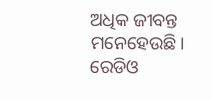ଅଧିକ ଜୀବନ୍ତ ମନେହେଉଛି। ରେଡିଓ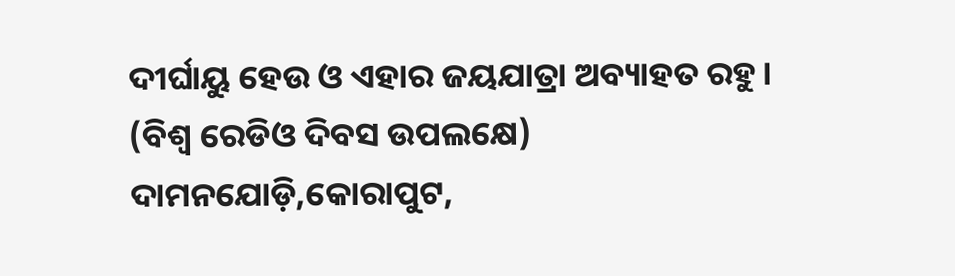ଦୀର୍ଘାୟୁ ହେଉ ଓ ଏହାର ଜୟଯାତ୍ରା ଅବ୍ୟାହତ ରହୁ।
(ବିଶ୍ୱ ରେଡିଓ ଦିବସ ଉପଲକ୍ଷେ)
ଦାମନଯୋଡ଼ି,କୋରାପୁଟ,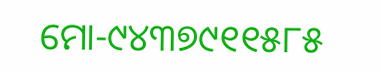ମୋ-୯୪୩୭୯୧୧୫୮୫